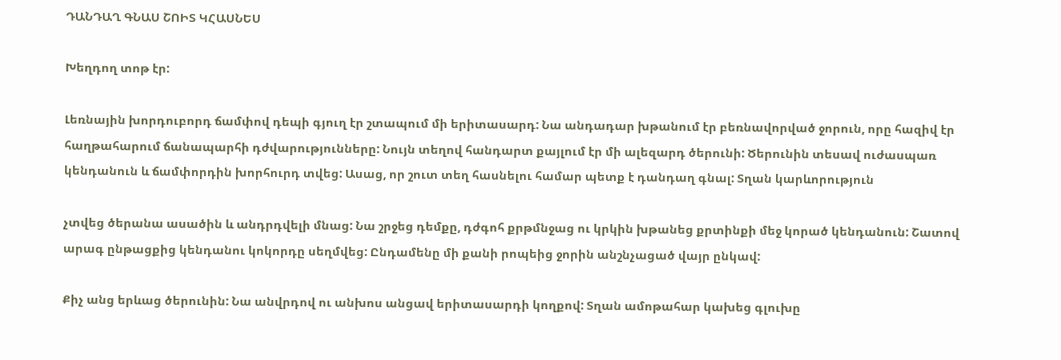ԴԱՆԴԱՂ ԳՆԱՍ ՇՈԻՏ ԿՀԱՍՆԵՍ

Խեղդող տոթ էր:

Լեռնային խորդուբորդ ճամփով դեպի գյուղ էր շտապում մի երիտասարդ: Նա անդադար խթանում էր բեռնավորված ջորուն, որը հազիվ էր հաղթահարում ճանապարհի դժվարությունները: Նույն տեղով հանդարտ քայլում էր մի ալեզարդ ծերունի: Ծերունին տեսավ ուժասպառ կենդանուն և ճամփորդին խորհուրդ տվեց: Ասաց, որ շուտ տեղ հասնելու համար պետք է դանդաղ գնալ: Տղան կարևորություն

չտվեց ծերանա ասածին և անդրդվելի մնաց: Նա շրջեց դեմքը, դժգոհ քրթմնջաց ու կրկին խթանեց քրտինքի մեջ կորած կենդանուն: Շատով արագ ընթացքից կենդանու կոկորդը սեղմվեց: Ընդամենը մի քանի րոպեից ջորին անշնչացած վայր ընկավ:

Քիչ անց երևաց ծերունին: Նա անվրդով ու անխոս անցավ երիտասարդի կողքով: Տղան ամոթահար կախեց գլուխը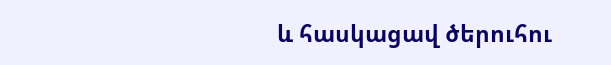և հասկացավ ծերուհու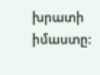խրատի իմաստը: